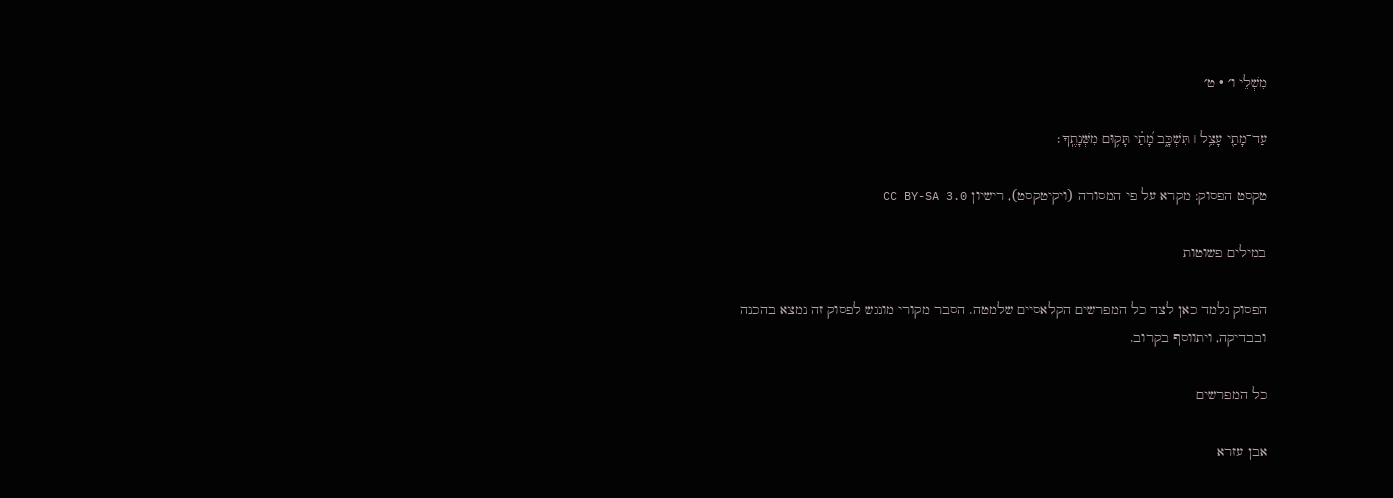מִשְׁלֵי ו׳ · ט׳

עַד־מָתַ֖י עָצֵ֥ל ׀ תִּשְׁכָּ֑ב מָ֝תַ֗י תָּק֥וּם מִשְּׁנָתֶֽךָ׃

טקסט הפסוק: מקרא על פי המסורה (ויקיטקסט), רישיון CC BY-SA 3.0

במילים פשוטות

הפסוק נלמד כאן לצד כל המפרשים הקלאסיים שלמטה. הסבר מקורי מונגש לפסוק זה נמצא בהכנה ובבדיקה, ויתווסף בקרוב.

כל המפרשים

אבן עזרא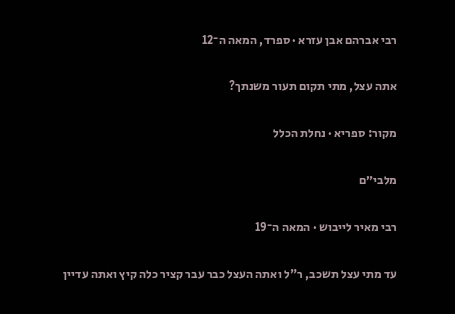רבי אברהם אבן עזרא · ספרד, המאה ה־12

אתה עצל, מתי תקום תעור משנתך?

מקור: ספריא · נחלת הכלל

מלבי״ם

רבי מאיר לייבוש · המאה ה־19

עד מתי עצל תשכב, ר"ל ואתה העצל כבר עבר קציר כלה קיץ ואתה עדיין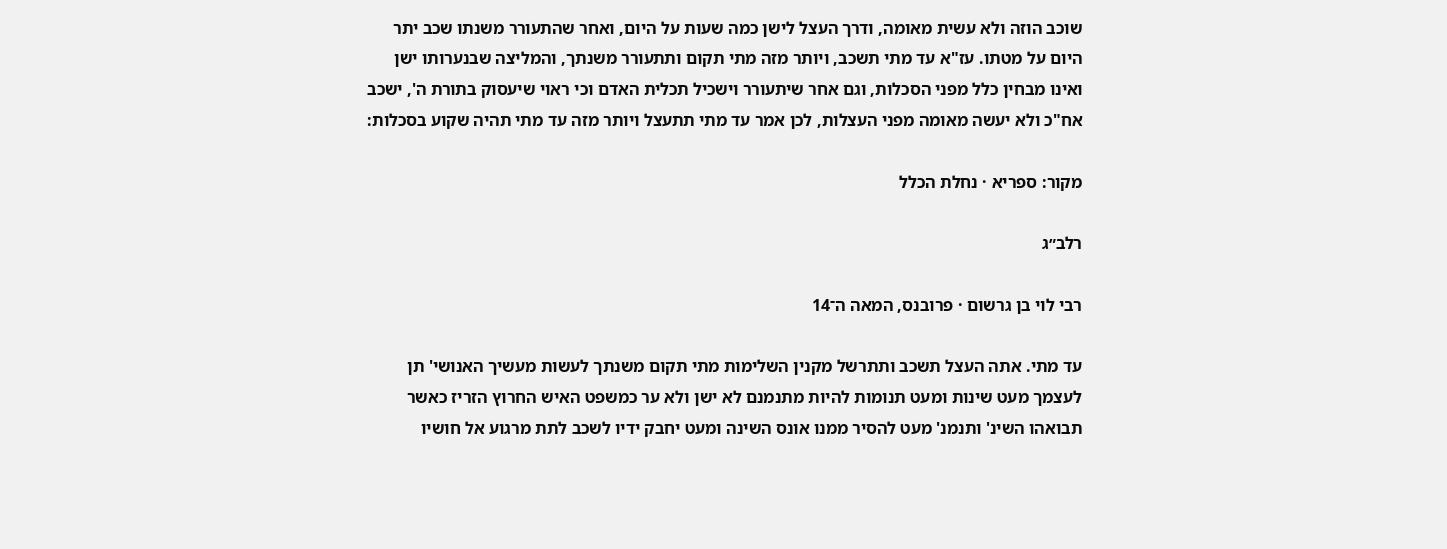שוכב הוזה ולא עשית מאומה, ודרך העצל לישן כמה שעות על היום, ואחר שהתעורר משנתו שכב יתר היום על מטתו. עז"א עד מתי תשכב, ויותר מזה מתי תקום ותתעורר משנתך, והמליצה שבנערותו ישן ואינו מבחין כלל מפני הסכלות, וגם אחר שיתעורר וישכיל תכלית האדם וכי ראוי שיעסוק בתורת ה', ישכב אח"כ ולא יעשה מאומה מפני העצלות, לכן אמר עד מתי תתעצל ויותר מזה עד מתי תהיה שקוע בסכלות:

מקור: ספריא · נחלת הכלל

רלב״ג

רבי לוי בן גרשום · פרובנס, המאה ה־14

עד מתי. אתה העצל תשכב ותתרשל מקנין השלימות מתי תקום משנתך לעשות מעשיך האנושי' תן לעצמך מעט שינות ומעט תנומות להיות מתנמנם לא ישן ולא ער כמשפט האיש החרוץ הזריז כאשר תבואהו השינ' ותנמנ' מעט להסיר ממנו אונס השינה ומעט יחבק ידיו לשכב לתת מרגוע אל חושיו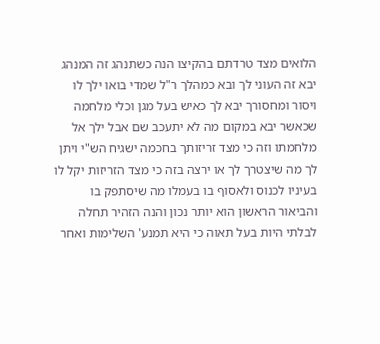הלואים מצד טרדתם בהקיצו הנה כשתנהג זה המנהג יבא זה העוני לך ובא כמהלך ר"ל שמדי בואו ילך לו ויסור ומחסורך יבא לך כאיש בעל מגן וכלי מלחמה שכאשר יבא במקום מה לא יתעכב שם אבל ילך אל מלחמתו וזה כי מצד זריזותך בחכמה ישגיח הש"י ויתן לך מה שיצטרך לך או ירצה בזה כי מצד הזריזות יקל לו בעיניו לכנוס ולאסוף בו בעמלו מה שיסתפק בו והביאור הראשון הוא יותר נכון והנה הזהיר תחלה לבלתי היות בעל תאוה כי היא תמנע' השלימות ואחר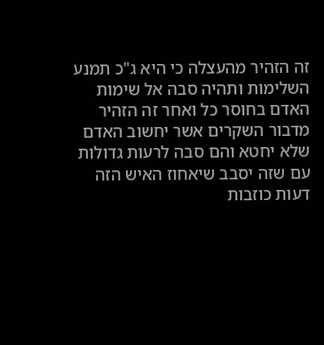זה הזהיר מהעצלה כי היא ג"כ תמנע השלימות ותהיה סבה אל שימות האדם בחוסר כל ואחר זה הזהיר מדבור השקרים אשר יחשוב האדם שלא יחטא והם סבה לרעות גדולות עם שזה יסבב שיאחוז האיש הזה דעות כוזבות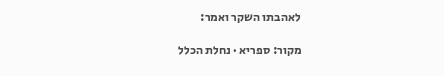לאהבתו השקר ואמר:

מקור: ספריא · נחלת הכלל